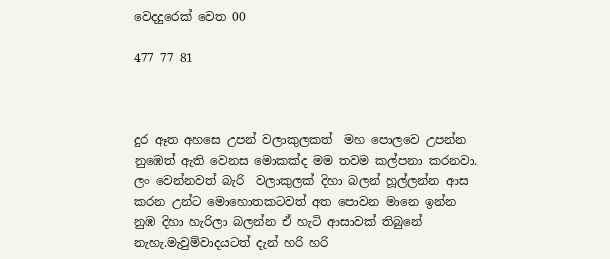වෙදදුරෙක් වෙත 00

477 77 81



දුර ඈත අහසෙ උපන් වලාකුලකත්  මහ පොලවෙ උපන්න නුඹෙත් ඇති වෙනස මොකක්ද මම තවම කල්පනා කරනවා. ලං වෙන්නවත් බැරි  වලාකුලක් දිහා බලන් හූල්ලන්න ආස කරන උන්ට මොහොතකටවත් අත පොවන මානෙ ඉන්න නුඹ දිහා හැරිලා බලන්න ඒ හැටි ආසාවක් තිබුනේ නැහැ.මැවුම්වාදයටත් දැන් හරි හරි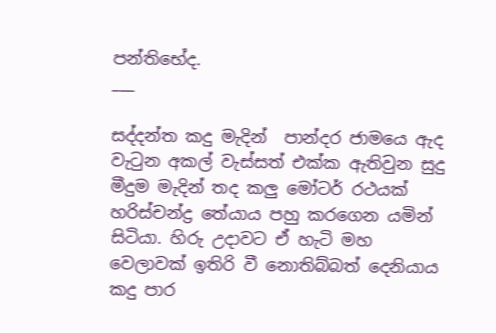පන්තිභේද.
___

සද්දන්ත කදු මැදින්  පාන්දර ජාමයෙ ඇද වැටුන අකල් වැස්සත් එක්ක ඇතිවුන සුදු මීදුම මැදින් තද කලු මෝටර් රථයක් හරිස්චන්ද්‍ර තේයාය පහු කරගෙන යමින් සිටියා. හිරු උදාවට ඒ හැටි මහ වෙලාවක් ඉතිරි වී නොතිබ්බත් දෙනියාය කදු පාර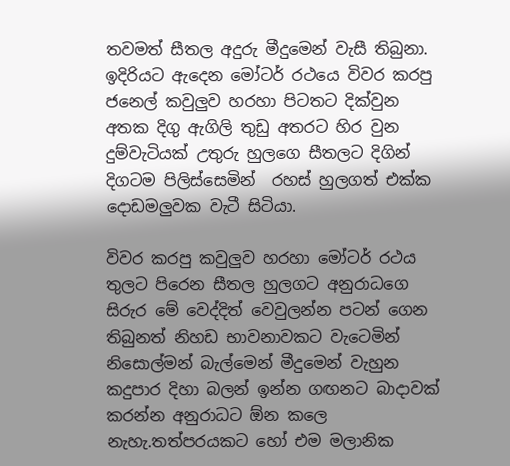තවමත් සීතල අදුරු මීදුමෙන් වැසී තිබුනා. ඉදිරියට ඇදෙන මෝටර් රථයෙ විවර කරපු ජනෙල් කවුලුව හරහා පිටතට දික්වුන අතක දිගු ඇගිලි තුඩු අතරට හිර වුන දුම්වැටියක් උතුරු හුලගෙ සීතලට දිගින් දිගටම පිලිස්සෙමින්  රහස් හුලගත් එක්ක දොඩමලුවක වැටී සිටියා.

විවර කරපු කවුලුව හරහා මෝටර් රථය තුලට පිරෙන සීතල හුලගට අනුරාධගෙ සිරුර මේ වෙද්දිත් වෙවුලන්න පටන් ගෙන තිබුනත් නිහඩ භාවනාවකට වැටෙමින් නිසොල්මන් බැල්මෙන් මීදුමෙන් වැහුන කදුපාර දිහා බලන් ඉන්න ගඟනට බාදාවක් කරන්න අනුරාධට ඕන කලෙ නැහැ.තත්පරයකට හෝ එම මලානික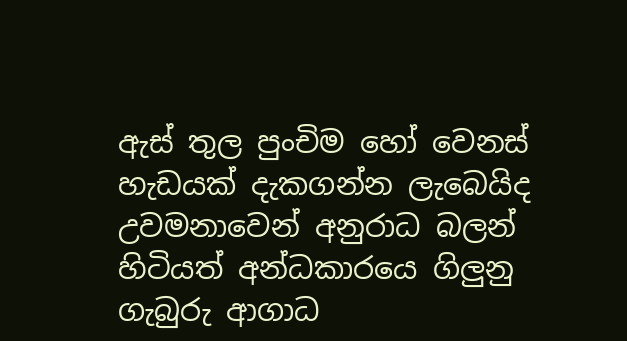ඇස් තුල පුංචිම හෝ වෙනස් හැඩයක් දැකගන්න ලැබෙයිද උවමනාවෙන් අනුරාධ බලන් හිටියත් අන්ධකාරයෙ ගිලුනු ගැබුරු ආගාධ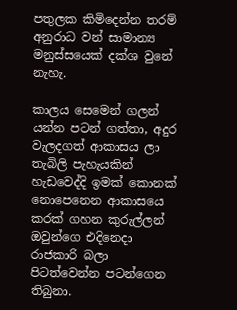පතුලක කිමිදෙන්න තරම් අනුරාධ වන් සාමාන්‍ය මනුස්සයෙක් දක්ශ වුනේ නැහැ.

කාලය සෙමෙන් ගලන් යන්න පටන් ගත්තා, අදුර වැලදගත් ආකාසය ලා තැබිලි පැහැයකින් හැඩවෙද්දි ඉමක් කොනක් නොපෙනෙන ආකාසයෙ කරක් ගහන කුරුල්ලන් ඔවුන්ගෙ එදිනෙදා රාජකාරි බලා පිටත්වෙන්න පටන්ගෙන තිබුනා.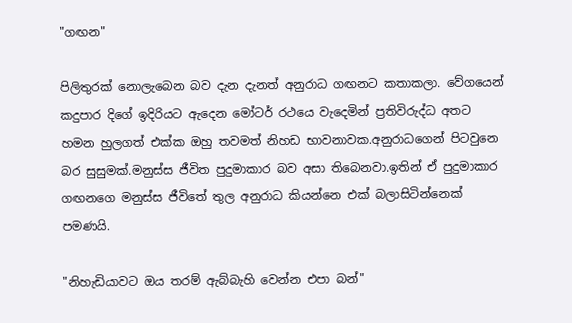"ගඟන"

පිලිතුරක් නොලැබෙන බව දැන දැනත් අනුරාධ ගඟනට කතාකලා. වේගයෙන් කදුපාර දිගේ ඉදිරියට ඇදෙන මෝටර් රථයෙ වැදෙමින් ප්‍රතිවිරුද්ධ අතට හමන හුලගත් එක්ක ඔහු තවමත් නිහඩ භාවනාවක.අනුරාධගෙන් පිටවුනෙ බර සුසුමක්.මනුස්ස ජීවිත පුදුමාකාර බව අසා තිබෙනවා.ඉතින් ඒ පුදුමාකාර ගඟනගෙ මනුස්ස ජීවිතේ තුල අනුරාධ කියන්නෙ එක් බලාසිටින්නෙක් පමණයි.

"නිහැඩියාවට ඔය තරම් ඇබ්බැහි වෙන්න එපා බන්"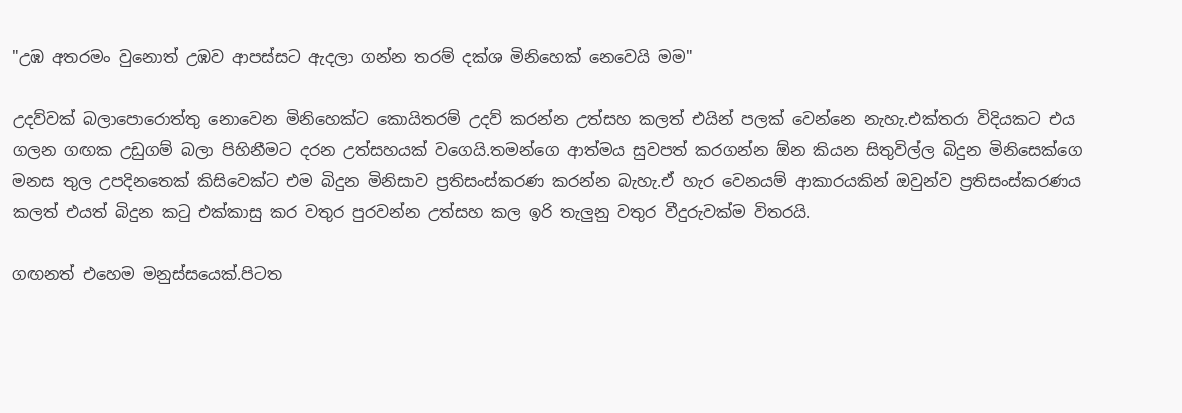"උඹ අතරමං වුනොත් උඹව ආපස්සට ඇදලා ගන්න තරම් දක්ශ මිනිහෙක් නෙවෙයි මම"

උදව්වක් බලාපොරොත්තු නොවෙන මිනිහෙක්ට කොයිතරම් උදව් කරන්න උත්සහ කලත් එයින් පලක් වෙන්නෙ නැහැ.එක්තරා විදියකට එය ගලන ගඟක උඩුගම් බලා පිහිනීමට දරන උත්සහයක් වගෙයි.තමන්ගෙ ආත්මය සුවපත් කරගන්න ඕන කියන සිතුවිල්ල බිදුන මිනිසෙක්ගෙ මනස තුල උපදිනතෙක් කිසිවෙක්ට එම බිදුන මිනිසාව ප්‍රතිසංස්කරණ කරන්න බැහැ.ඒ හැර වෙනයම් ආකාරයකින් ඔවුන්ව ප්‍රතිසංස්කරණය කලත් එයත් බිදුන කටු එක්කාසු කර වතුර පුරවන්න උත්සහ කල ඉරි තැලුනු වතුර වීදුරුවක්ම විතරයි.

ගඟනත් එහෙම මනුස්සයෙක්.පිටත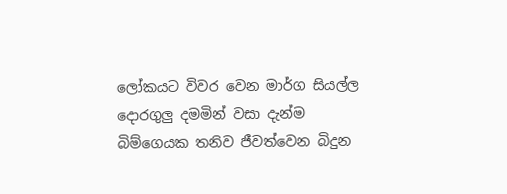ලෝකයට විවර වෙන මාර්ග සියල්ල දොරගුලු දමමින් වසා දැන්ම බිම්ගෙයක තනිව ජීවත්වෙන බිදුන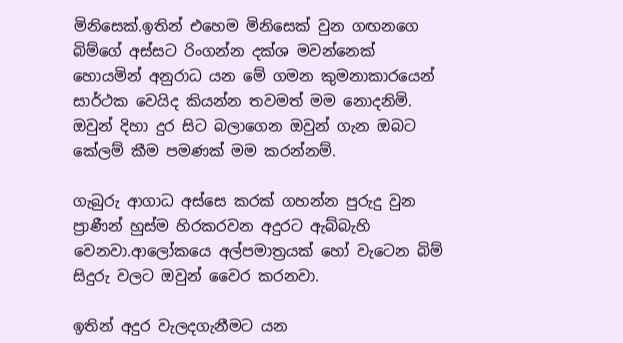මිනිසෙක්.ඉතින් එහෙම මිනිසෙක් වුන ගඟනගෙ බිම්ගේ අස්සට රිංගන්න දක්ශ මවන්නෙක් හොයමින් අනුරාධ යන මේ ගමන කුමනාකාරයෙන් සාර්ථක වෙයිද කියන්න තවමත් මම නොදනිමි. ඔවුන් දිහා දුර සිට බලාගෙන ඔවුන් ගැන ඔබට කේලම් කීම පමණක් මම කරන්නම්.

ගැබුරු ආගාධ අස්සෙ කරක් ගහන්න පුරුදු වුන ප්‍රාණීන් හුස්ම හිරකරවන අදුරට ඇබ්බැහි වෙනවා.ආලෝකයෙ අල්පමාත්‍රයක් හෝ වැටෙන බිම් සිදුරු වලට ඔවුන් වෛර කරනවා.

ඉතින් අදුර වැලදගැනීමට යන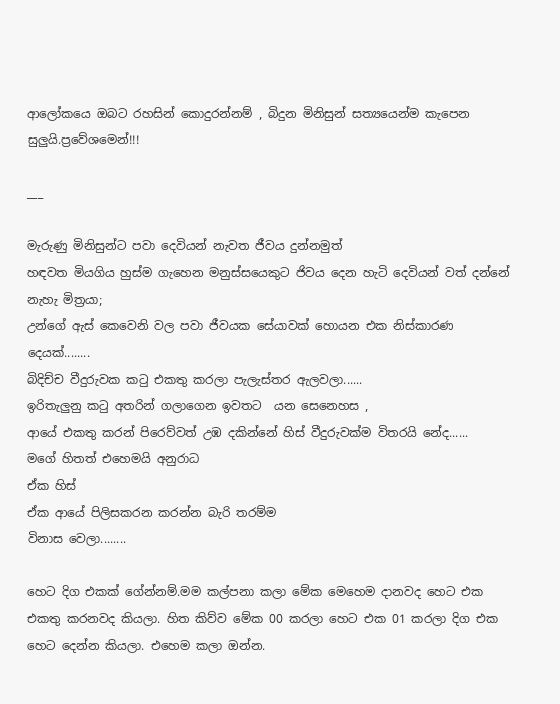ආලෝකයෙ ඔබට රහසින් කොදුරන්නම් , බිදුන මිනිසුන් සත්‍යයෙන්ම කැපෙන සුලුයි.ප්‍රවේශමෙන්!!!

___

මැරුණු මිනිසුන්ට පවා දෙවියන් නැවත ජීවය දුන්නමුත්
හඳවත මියගිය හුස්ම ගැහෙන මනුස්සයෙකුට ජිවය දෙන හැටි දෙවියන් වත් දන්නේ නැහැ මිත්‍රයා;
උන්ගේ ඇස් කෙවෙනි වල පවා ජීවයක සේයාවක් හොයන එක නිස්කාරණ දෙයක්........
බිදිච්ච වීදුරුවක කටු එකතු කරලා පැලැස්තර ඇලවලා......
ඉරිතැලුනු කටු අතරින් ගලාගෙන ඉවතට  යන සෙනෙහස ,
ආයේ එකතු කරන් පිරෙව්වත් උඹ දකින්නේ හිස් වීදුරුවක්ම විතරයි නේද......
මගේ හිතත් එහෙමයි අනුරාධ
ඒක හිස්
ඒක ආයේ පිලිසකරන කරන්න බැරි තරම්ම
විනාස වෙලා........

හෙට දිග එකක් ගේන්නම්.මම කල්පනා කලා මේක මෙහෙම දානවද හෙට එක එකතු කරනවද කියලා. හිත කිව්ව මේක 00 කරලා හෙට එක 01 කරලා දිග එක හෙට දෙන්න කියලා. එහෙම කලා ඔන්න.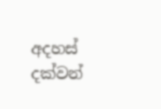අදහස් දක්වන්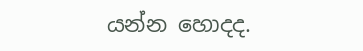යන්න හොදද.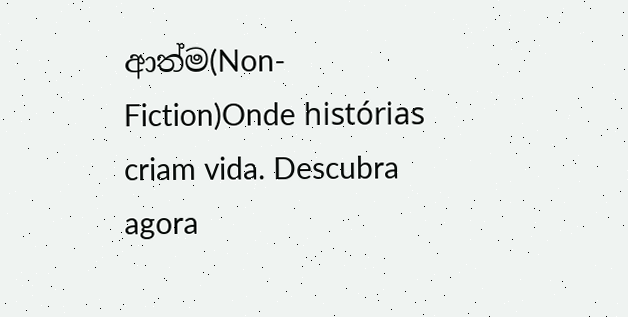ආත්ම(Non-Fiction)Onde histórias criam vida. Descubra agora